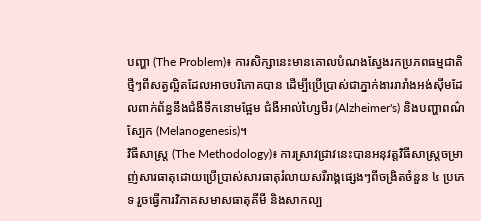បញ្ហា (The Problem)៖ ការសិក្សានេះមានគោលបំណងស្វែងរកប្រភពធម្មជាតិថ្មីៗពីសត្វល្អិតដែលអាចបរិភោគបាន ដើម្បីប្រើប្រាស់ជាភ្នាក់ងាររារាំងអង់ស៊ីមដែលពាក់ព័ន្ធនឹងជំងឺទឹកនោមផ្អែម ជំងឺអាល់ហ្សៃមឺរ (Alzheimer's) និងបញ្ហាពណ៌ស្បែក (Melanogenesis)។
វិធីសាស្ត្រ (The Methodology)៖ ការស្រាវជ្រាវនេះបានអនុវត្តវិធីសាស្ត្រចម្រាញ់សារធាតុដោយប្រើប្រាស់សារធាតុរំលាយសរីរាង្គផ្សេងៗពីចង្រិតចំនួន ៤ ប្រភេទ រួចធ្វើការវិភាគសមាសធាតុគីមី និងសាកល្ប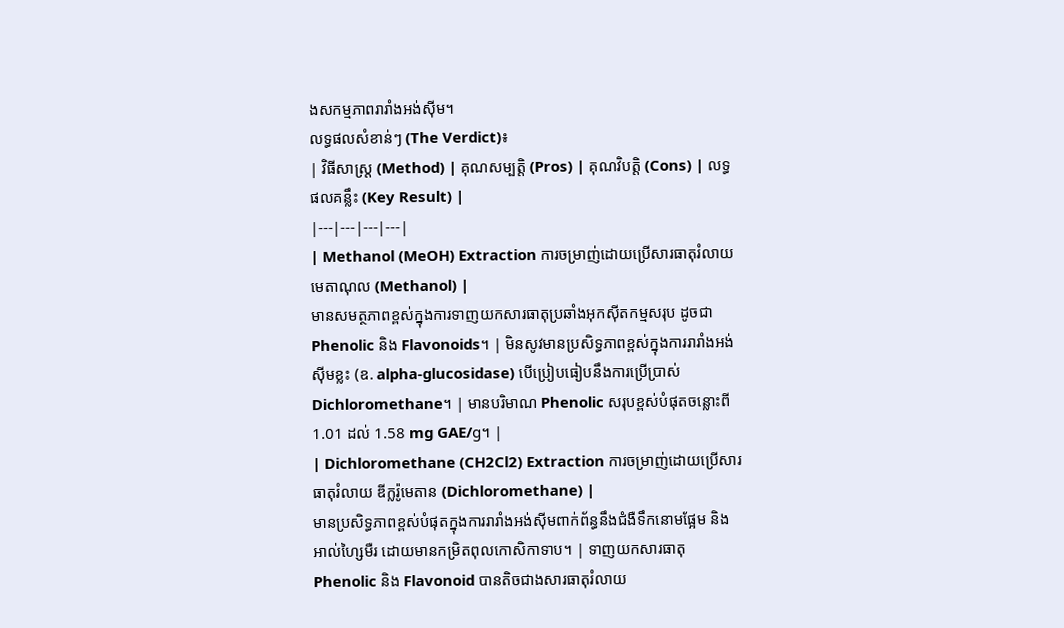ងសកម្មភាពរារាំងអង់ស៊ីម។
លទ្ធផលសំខាន់ៗ (The Verdict)៖
| វិធីសាស្ត្រ (Method) | គុណសម្បត្តិ (Pros) | គុណវិបត្តិ (Cons) | លទ្ធផលគន្លឹះ (Key Result) |
|---|---|---|---|
| Methanol (MeOH) Extraction ការចម្រាញ់ដោយប្រើសារធាតុរំលាយ មេតាណុល (Methanol) |
មានសមត្ថភាពខ្ពស់ក្នុងការទាញយកសារធាតុប្រឆាំងអុកស៊ីតកម្មសរុប ដូចជា Phenolic និង Flavonoids។ | មិនសូវមានប្រសិទ្ធភាពខ្ពស់ក្នុងការរារាំងអង់ស៊ីមខ្លះ (ឧ. alpha-glucosidase) បើប្រៀបធៀបនឹងការប្រើប្រាស់ Dichloromethane។ | មានបរិមាណ Phenolic សរុបខ្ពស់បំផុតចន្លោះពី 1.01 ដល់ 1.58 mg GAE/g។ |
| Dichloromethane (CH2Cl2) Extraction ការចម្រាញ់ដោយប្រើសារធាតុរំលាយ ឌីក្លរ៉ូមេតាន (Dichloromethane) |
មានប្រសិទ្ធភាពខ្ពស់បំផុតក្នុងការរារាំងអង់ស៊ីមពាក់ព័ន្ធនឹងជំងឺទឹកនោមផ្អែម និងអាល់ហ្សៃមឺរ ដោយមានកម្រិតពុលកោសិកាទាប។ | ទាញយកសារធាតុ Phenolic និង Flavonoid បានតិចជាងសារធាតុរំលាយ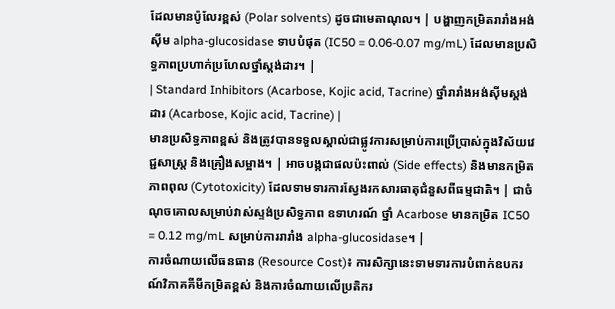ដែលមានប៉ូលែរខ្ពស់ (Polar solvents) ដូចជាមេតាណុល។ | បង្ហាញកម្រិតរារាំងអង់ស៊ីម alpha-glucosidase ទាបបំផុត (IC50 = 0.06-0.07 mg/mL) ដែលមានប្រសិទ្ធភាពប្រហាក់ប្រហែលថ្នាំស្តង់ដារ។ |
| Standard Inhibitors (Acarbose, Kojic acid, Tacrine) ថ្នាំរារាំងអង់ស៊ីមស្តង់ដារ (Acarbose, Kojic acid, Tacrine) |
មានប្រសិទ្ធភាពខ្ពស់ និងត្រូវបានទទួលស្គាល់ជាផ្លូវការសម្រាប់ការប្រើប្រាស់ក្នុងវិស័យវេជ្ជសាស្ត្រ និងគ្រឿងសម្អាង។ | អាចបង្កជាផលប៉ះពាល់ (Side effects) និងមានកម្រិតភាពពុល (Cytotoxicity) ដែលទាមទារការស្វែងរកសារធាតុជំនួសពីធម្មជាតិ។ | ជាចំណុចគោលសម្រាប់វាស់ស្ទង់ប្រសិទ្ធភាព ឧទាហរណ៍ ថ្នាំ Acarbose មានកម្រិត IC50 = 0.12 mg/mL សម្រាប់ការរារាំង alpha-glucosidase។ |
ការចំណាយលើធនធាន (Resource Cost)៖ ការសិក្សានេះទាមទារការបំពាក់ឧបករណ៍វិភាគគីមីកម្រិតខ្ពស់ និងការចំណាយលើប្រតិករ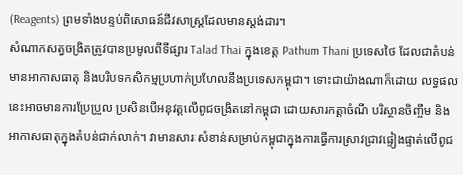(Reagents) ព្រមទាំងបន្ទប់ពិសោធន៍ជីវសាស្ត្រដែលមានស្តង់ដារ។
សំណាកសត្វចង្រិតត្រូវបានប្រមូលពីទីផ្សារ Talad Thai ក្នុងខេត្ត Pathum Thani ប្រទេសថៃ ដែលជាតំបន់មានអាកាសធាតុ និងបរិបទកសិកម្មប្រហាក់ប្រហែលនឹងប្រទេសកម្ពុជា។ ទោះជាយ៉ាងណាក៏ដោយ លទ្ធផលនេះអាចមានការប្រែប្រួល ប្រសិនបើអនុវត្តលើពូជចង្រិតនៅកម្ពុជា ដោយសារកត្តាចំណី បរិស្ថានចិញ្ចឹម និងអាកាសធាតុក្នុងតំបន់ជាក់លាក់។ វាមានសារៈសំខាន់សម្រាប់កម្ពុជាក្នុងការធ្វើការស្រាវជ្រាវផ្ទៀងផ្ទាត់លើពូជ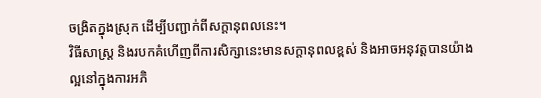ចង្រិតក្នុងស្រុក ដើម្បីបញ្ជាក់ពីសក្តានុពលនេះ។
វិធីសាស្ត្រ និងរបកគំហើញពីការសិក្សានេះមានសក្តានុពលខ្ពស់ និងអាចអនុវត្តបានយ៉ាងល្អនៅក្នុងការអភិ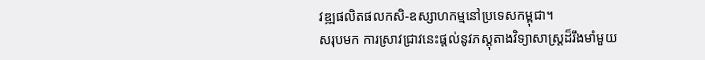វឌ្ឍផលិតផលកសិ-ឧស្សាហកម្មនៅប្រទេសកម្ពុជា។
សរុបមក ការស្រាវជ្រាវនេះផ្តល់នូវភស្តុតាងវិទ្យាសាស្ត្រដ៏រឹងមាំមួយ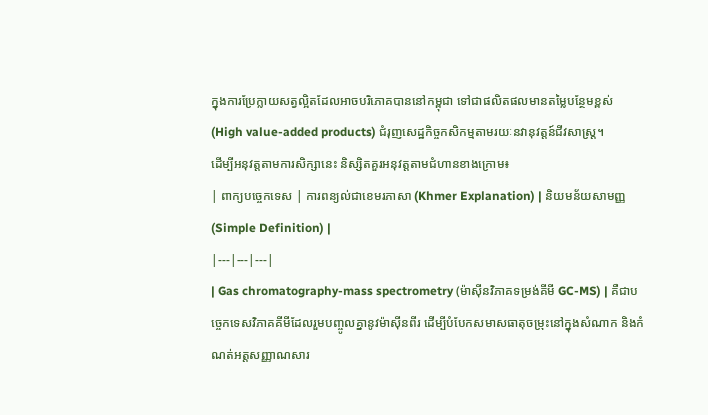ក្នុងការប្រែក្លាយសត្វល្អិតដែលអាចបរិភោគបាននៅកម្ពុជា ទៅជាផលិតផលមានតម្លៃបន្ថែមខ្ពស់ (High value-added products) ជំរុញសេដ្ឋកិច្ចកសិកម្មតាមរយៈនវានុវត្តន៍ជីវសាស្ត្រ។
ដើម្បីអនុវត្តតាមការសិក្សានេះ និស្សិតគួរអនុវត្តតាមជំហានខាងក្រោម៖
| ពាក្យបច្ចេកទេស | ការពន្យល់ជាខេមរភាសា (Khmer Explanation) | និយមន័យសាមញ្ញ (Simple Definition) |
|---|---|---|
| Gas chromatography-mass spectrometry (ម៉ាស៊ីនវិភាគទម្រង់គីមី GC-MS) | គឺជាបច្ចេកទេសវិភាគគីមីដែលរួមបញ្ចូលគ្នានូវម៉ាស៊ីនពីរ ដើម្បីបំបែកសមាសធាតុចម្រុះនៅក្នុងសំណាក និងកំណត់អត្តសញ្ញាណសារ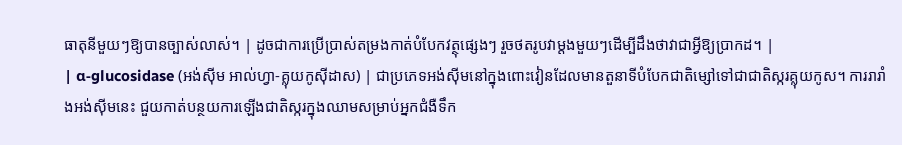ធាតុនីមួយៗឱ្យបានច្បាស់លាស់។ | ដូចជាការប្រើប្រាស់តម្រងកាត់បំបែកវត្ថុផ្សេងៗ រួចថតរូបវាម្តងមួយៗដើម្បីដឹងថាវាជាអ្វីឱ្យប្រាកដ។ |
| α-glucosidase (អង់ស៊ីម អាល់ហ្វា-គ្លុយកូស៊ីដាស) | ជាប្រភេទអង់ស៊ីមនៅក្នុងពោះវៀនដែលមានតួនាទីបំបែកជាតិម្សៅទៅជាជាតិស្ករគ្លុយកូស។ ការរារាំងអង់ស៊ីមនេះ ជួយកាត់បន្ថយការឡើងជាតិស្ករក្នុងឈាមសម្រាប់អ្នកជំងឺទឹក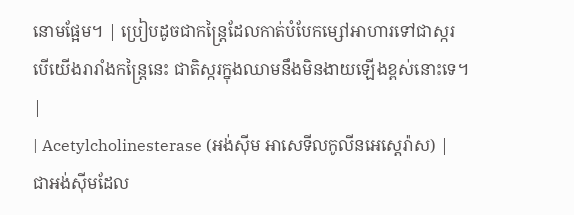នោមផ្អែម។ | ប្រៀបដូចជាកន្ត្រៃដែលកាត់បំបែកម្សៅអាហារទៅជាស្ករ បើយើងរារាំងកន្ត្រៃនេះ ជាតិស្ករក្នុងឈាមនឹងមិនងាយឡើងខ្ពស់នោះទេ។ |
| Acetylcholinesterase (អង់ស៊ីម អាសេទីលកូលីនអេស្តេរ៉ាស) | ជាអង់ស៊ីមដែល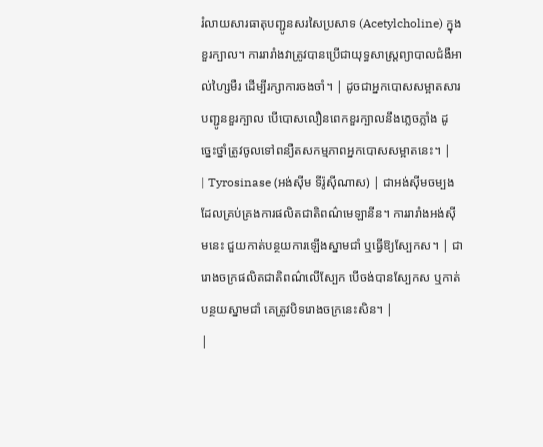រំលាយសារធាតុបញ្ជូនសរសៃប្រសាទ (Acetylcholine) ក្នុងខួរក្បាល។ ការរារាំងវាត្រូវបានប្រើជាយុទ្ធសាស្ត្រព្យាបាលជំងឺអាល់ហ្សៃមឺរ ដើម្បីរក្សាការចងចាំ។ | ដូចជាអ្នកបោសសម្អាតសារបញ្ជូនខួរក្បាល បើបោសលឿនពេកខួរក្បាលនឹងភ្លេចភ្លាំង ដូច្នេះថ្នាំត្រូវចូលទៅពន្យឺតសកម្មភាពអ្នកបោសសម្អាតនេះ។ |
| Tyrosinase (អង់ស៊ីម ទីរ៉ូស៊ីណាស) | ជាអង់ស៊ីមចម្បងដែលគ្រប់គ្រងការផលិតជាតិពណ៌មេឡានីន។ ការរារាំងអង់ស៊ីមនេះ ជួយកាត់បន្ថយការឡើងស្នាមជាំ ឬធ្វើឱ្យស្បែកស។ | ជារោងចក្រផលិតជាតិពណ៌លើស្បែក បើចង់បានស្បែកស ឬកាត់បន្ថយស្នាមជាំ គេត្រូវបិទរោងចក្រនេះសិន។ |
|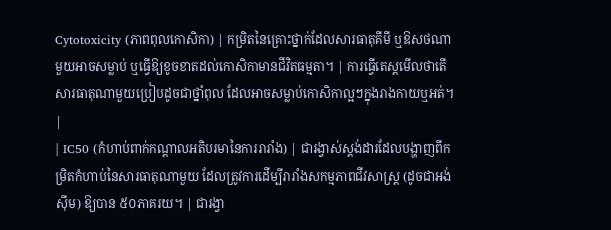Cytotoxicity (ភាពពុលកោសិកា) | កម្រិតនៃគ្រោះថ្នាក់ដែលសារធាតុគីមី ឬឱសថណាមួយអាចសម្លាប់ ឬធ្វើឱ្យខូចខាតដល់កោសិកាមានជីវិតធម្មតា។ | ការធ្វើតេស្តមើលថាតើសារធាតុណាមួយប្រៀបដូចជាថ្នាំពុល ដែលអាចសម្លាប់កោសិកាល្អៗក្នុងរាងកាយឬអត់។ |
| IC50 (កំហាប់ពាក់កណ្តាលអតិបរមានៃការរារាំង) | ជារង្វាស់ស្តង់ដារដែលបង្ហាញពីកម្រិតកំហាប់នៃសារធាតុណាមួយ ដែលត្រូវការដើម្បីរារាំងសកម្មភាពជីវសាស្ត្រ (ដូចជាអង់ស៊ីម) ឱ្យបាន ៥០ភាគរយ។ | ជារង្វា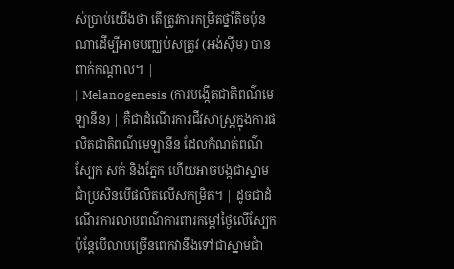ស់ប្រាប់យើងថា តើត្រូវការកម្រិតថ្នាំតិចប៉ុនណាដើម្បីអាចបញ្ឈប់សត្រូវ (អង់ស៊ីម) បានពាក់កណ្តាល។ |
| Melanogenesis (ការបង្កើតជាតិពណ៌មេឡានីន) | គឺជាដំណើរការជីវសាស្ត្រក្នុងការផលិតជាតិពណ៌មេឡានីន ដែលកំណត់ពណ៌ស្បែក សក់ និងភ្នែក ហើយអាចបង្កជាស្នាមជាំប្រសិនបើផលិតលើសកម្រិត។ | ដូចជាដំណើរការលាបពណ៌ការពារកម្តៅថ្ងៃលើស្បែក ប៉ុន្តែបើលាបច្រើនពេកវានឹងទៅជាស្នាមជាំ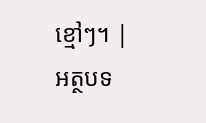ខ្មៅៗ។ |
អត្ថបទ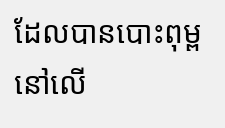ដែលបានបោះពុម្ពនៅលើ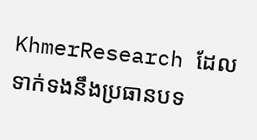KhmerResearch ដែលទាក់ទងនឹងប្រធានបទ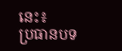នេះ៖
ប្រធានបទ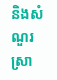និងសំណួរស្រា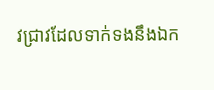វជ្រាវដែលទាក់ទងនឹងឯក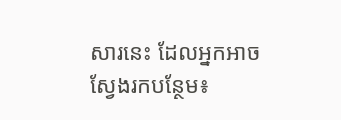សារនេះ ដែលអ្នកអាចស្វែងរកបន្ថែម៖